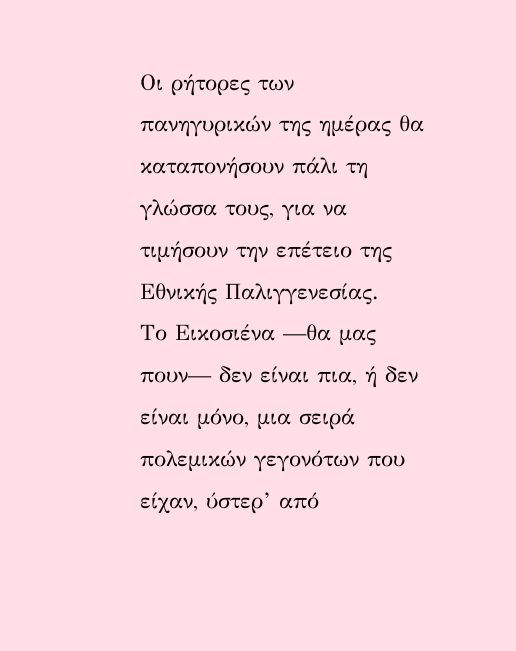Οι ρήτορες των πανηγυρικών της ημέρας θα καταπονήσουν πάλι τη γλώσσα τους, για να τιμήσουν την επέτειο της Εθνικής Παλιγγενεσίας.
Το Εικοσιένα —θα μας πουν— δεν είναι πια, ή δεν είναι μόνο, μια σειρά πολεμικών γεγονότων που είχαν, ύστερ’ από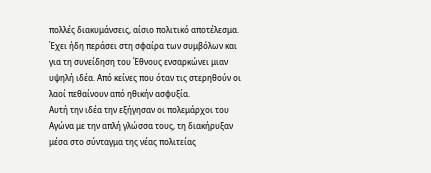πολλές διακυμάνσεις, αίσιο πολιτικό αποτέλεσμα. Έχει ήδη περάσει στη σφαίρα των συμβόλων και για τη συνείδηση του Έθνους ενσαρκώνει μιαν υψηλή ιδέα. Από κείνες που όταν τις στερηθούν οι λαοί πεθαίνουν από ηθικήν ασφυξία.
Αυτή την ιδέα την εξήγησαν οι πολεμάρχοι του Αγώνα με την απλή γλώσσα τους, τη διακήρυξαν μέσα στο σύνταγμα της νέας πολιτείας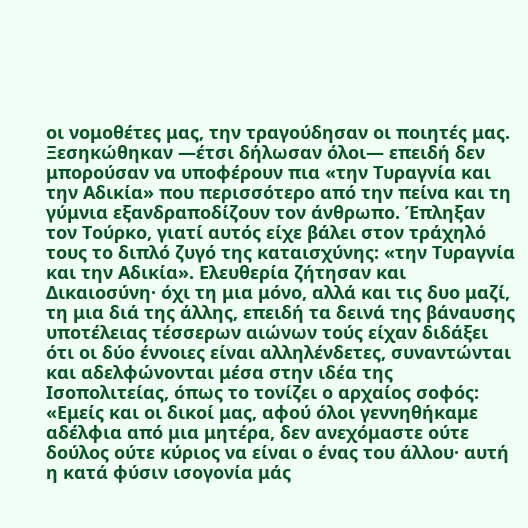οι νομοθέτες μας, την τραγούδησαν οι ποιητές μας. Ξεσηκώθηκαν —έτσι δήλωσαν όλοι— επειδή δεν μπορούσαν να υποφέρουν πια «την Τυραγνία και την Αδικία» που περισσότερο από την πείνα και τη γύμνια εξανδραποδίζουν τον άνθρωπο. Έπληξαν τον Τούρκο, γιατί αυτός είχε βάλει στον τράχηλό τους το διπλό ζυγό της καταισχύνης: «την Τυραγνία και την Αδικία». Ελευθερία ζήτησαν και Δικαιοσύνη· όχι τη μια μόνο, αλλά και τις δυο μαζί, τη μια διά της άλλης, επειδή τα δεινά της βάναυσης υποτέλειας τέσσερων αιώνων τούς είχαν διδάξει ότι οι δύο έννοιες είναι αλληλένδετες, συναντώνται και αδελφώνονται μέσα στην ιδέα της Ισοπολιτείας, όπως το τονίζει ο αρχαίος σοφός:
«Εμείς και οι δικοί μας, αφού όλοι γεννηθήκαμε αδέλφια από μια μητέρα, δεν ανεχόμαστε ούτε δούλος ούτε κύριος να είναι ο ένας του άλλου· αυτή η κατά φύσιν ισογονία μάς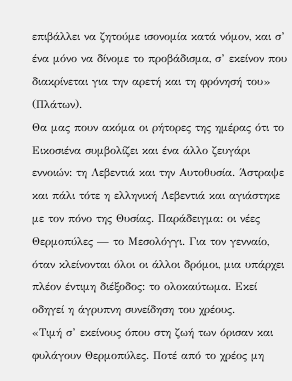επιβάλλει να ζητούμε ισονομία κατά νόμον, και σ’ ένα μόνο να δίνομε το προβάδισμα, σ’ εκείνον που διακρίνεται για την αρετή και τη φρόνησή του» (Πλάτων).
Θα μας πουν ακόμα οι ρήτορες της ημέρας ότι το Εικοσιένα συμβολίζει και ένα άλλο ζευγάρι εννοιών: τη Λεβεντιά και την Αυτοθυσία. Άστραψε και πάλι τότε η ελληνική Λεβεντιά και αγιάστηκε με τον πόνο της Θυσίας. Παράδειγμα: οι νέες Θερμοπύλες — το Μεσολόγγι. Για τον γενναίο, όταν κλείνονται όλοι οι άλλοι δρόμοι, μια υπάρχει πλέον έντιμη διέξοδος: το ολοκαύτωμα. Εκεί οδηγεί η άγρυπνη συνείδηση του χρέους.
«Τιμή σ’ εκείνους όπου στη ζωή των όρισαν και φυλάγουν Θερμοπύλες. Ποτέ από το χρέος μη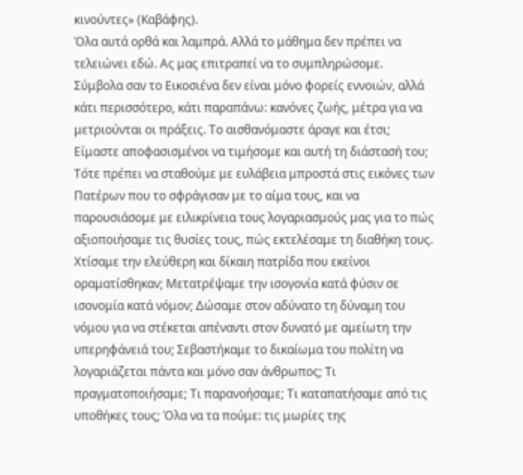κινούντες» (Καβάφης).
Όλα αυτά ορθά και λαμπρά. Αλλά το μάθημα δεν πρέπει να τελειώνει εδώ. Ας μας επιτραπεί να το συμπληρώσομε.
Σύμβολα σαν το Εικοσιένα δεν είναι μόνο φορείς εννοιών, αλλά κάτι περισσότερο, κάτι παραπάνω: κανόνες ζωής, μέτρα για να μετριούνται οι πράξεις. Το αισθανόμαστε άραγε και έτσι; Είμαστε αποφασισμένοι να τιμήσομε και αυτή τη διάστασή του; Τότε πρέπει να σταθούμε με ευλάβεια μπροστά στις εικόνες των Πατέρων που το σφράγισαν με το αίμα τους, και να παρουσιάσομε με ειλικρίνεια τους λογαριασμούς μας για το πώς αξιοποιήσαμε τις θυσίες τους, πώς εκτελέσαμε τη διαθήκη τους. Χτίσαμε την ελεύθερη και δίκαιη πατρίδα που εκείνοι οραματίσθηκαν; Μετατρέψαμε την ισογονία κατά φύσιν σε ισονομία κατά νόμον; Δώσαμε στον αδύνατο τη δύναμη του νόμου για να στέκεται απέναντι στον δυνατό με αμείωτη την υπερηφάνειά του; Σεβαστήκαμε το δικαίωμα του πολίτη να λογαριάζεται πάντα και μόνο σαν άνθρωπος; Τι πραγματοποιήσαμε; Τι παρανοήσαμε; Τι καταπατήσαμε από τις υποθήκες τους; Όλα να τα πούμε: τις μωρίες της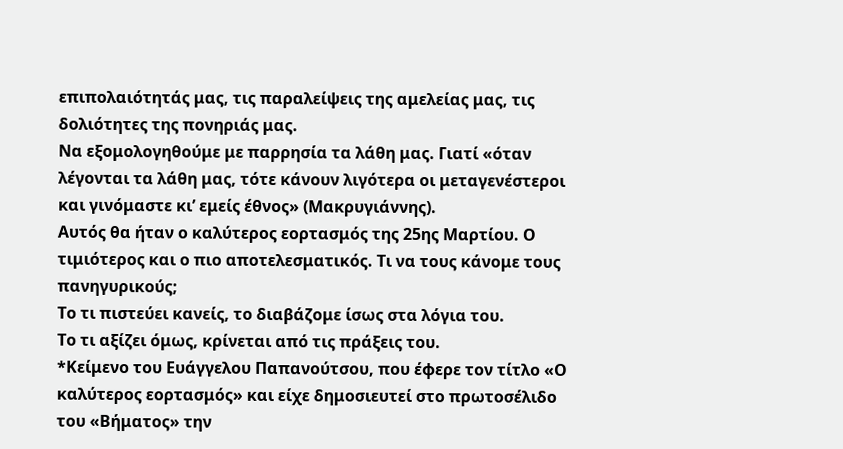επιπολαιότητάς μας, τις παραλείψεις της αμελείας μας, τις δολιότητες της πονηριάς μας.
Να εξομολογηθούμε με παρρησία τα λάθη μας. Γιατί «όταν λέγονται τα λάθη μας, τότε κάνουν λιγότερα οι μεταγενέστεροι και γινόμαστε κι’ εμείς έθνος» (Μακρυγιάννης).
Αυτός θα ήταν ο καλύτερος εορτασμός της 25ης Μαρτίου. Ο τιμιότερος και ο πιο αποτελεσματικός. Τι να τους κάνομε τους πανηγυρικούς;
Το τι πιστεύει κανείς, το διαβάζομε ίσως στα λόγια του.
Το τι αξίζει όμως, κρίνεται από τις πράξεις του.
*Κείμενο του Ευάγγελου Παπανούτσου, που έφερε τον τίτλο «Ο καλύτερος εορτασμός» και είχε δημοσιευτεί στο πρωτοσέλιδο του «Βήματος» την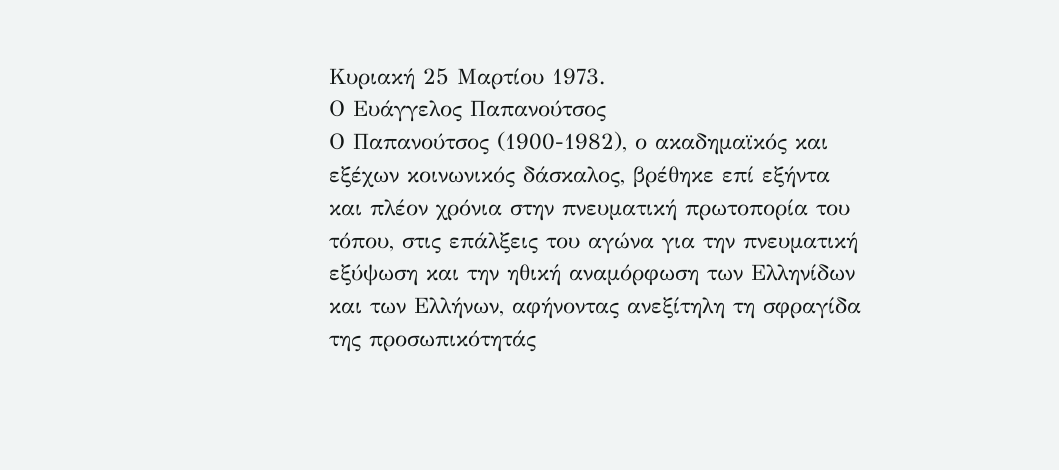Κυριακή 25 Μαρτίου 1973.
Ο Ευάγγελος Παπανούτσος
Ο Παπανούτσος (1900-1982), ο ακαδημαϊκός και εξέχων κοινωνικός δάσκαλος, βρέθηκε επί εξήντα και πλέον χρόνια στην πνευματική πρωτοπορία του τόπου, στις επάλξεις του αγώνα για την πνευματική εξύψωση και την ηθική αναμόρφωση των Ελληνίδων και των Ελλήνων, αφήνοντας ανεξίτηλη τη σφραγίδα της προσωπικότητάς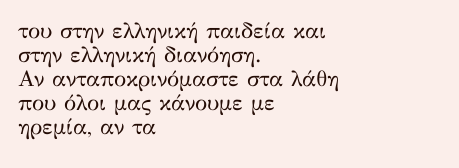του στην ελληνική παιδεία και στην ελληνική διανόηση.
Αν ανταποκρινόμαστε στα λάθη που όλοι μας κάνουμε με ηρεμία, αν τα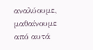αναλύουμε, μαθαίνουμε από αυτά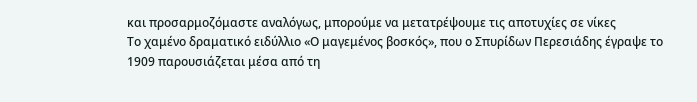και προσαρμοζόμαστε αναλόγως, μπορούμε να μετατρέψουμε τις αποτυχίες σε νίκες
Το χαμένο δραματικό ειδύλλιο «Ο μαγεμένος βοσκός», που ο Σπυρίδων Περεσιάδης έγραψε το 1909 παρουσιάζεται μέσα από τη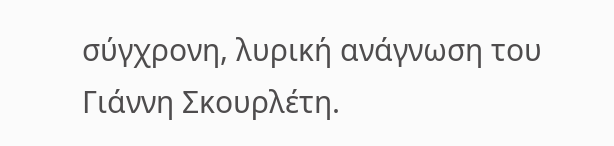σύγχρονη, λυρική ανάγνωση του Γιάννη Σκουρλέτη.